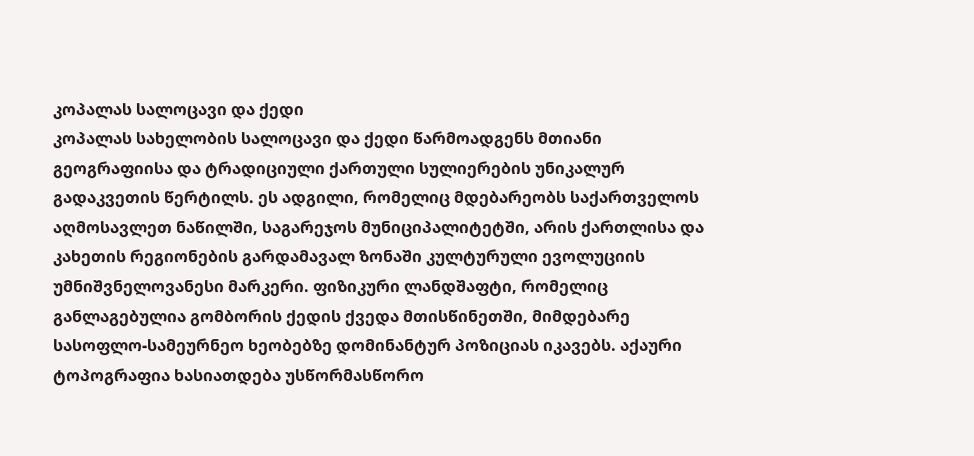კოპალას სალოცავი და ქედი
კოპალას სახელობის სალოცავი და ქედი წარმოადგენს მთიანი გეოგრაფიისა და ტრადიციული ქართული სულიერების უნიკალურ გადაკვეთის წერტილს. ეს ადგილი, რომელიც მდებარეობს საქართველოს აღმოსავლეთ ნაწილში, საგარეჯოს მუნიციპალიტეტში, არის ქართლისა და კახეთის რეგიონების გარდამავალ ზონაში კულტურული ევოლუციის უმნიშვნელოვანესი მარკერი. ფიზიკური ლანდშაფტი, რომელიც განლაგებულია გომბორის ქედის ქვედა მთისწინეთში, მიმდებარე სასოფლო-სამეურნეო ხეობებზე დომინანტურ პოზიციას იკავებს. აქაური ტოპოგრაფია ხასიათდება უსწორმასწორო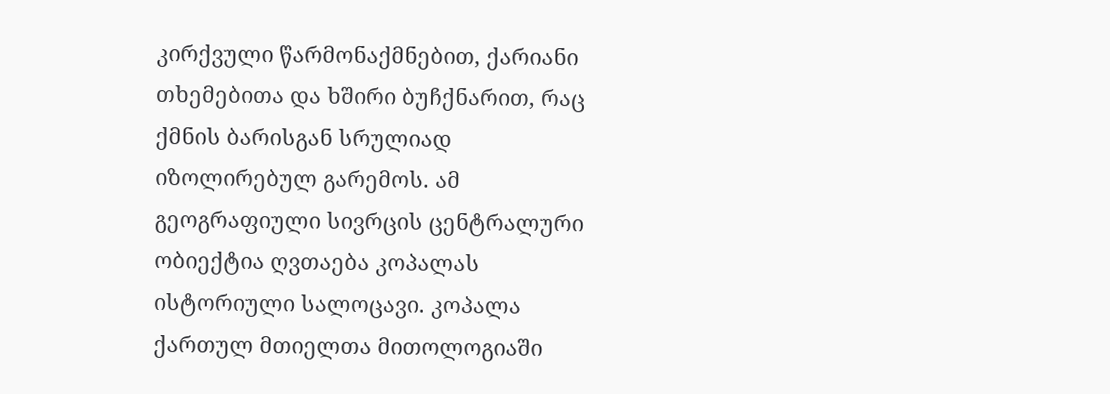კირქვული წარმონაქმნებით, ქარიანი თხემებითა და ხშირი ბუჩქნარით, რაც ქმნის ბარისგან სრულიად იზოლირებულ გარემოს. ამ გეოგრაფიული სივრცის ცენტრალური ობიექტია ღვთაება კოპალას ისტორიული სალოცავი. კოპალა ქართულ მთიელთა მითოლოგიაში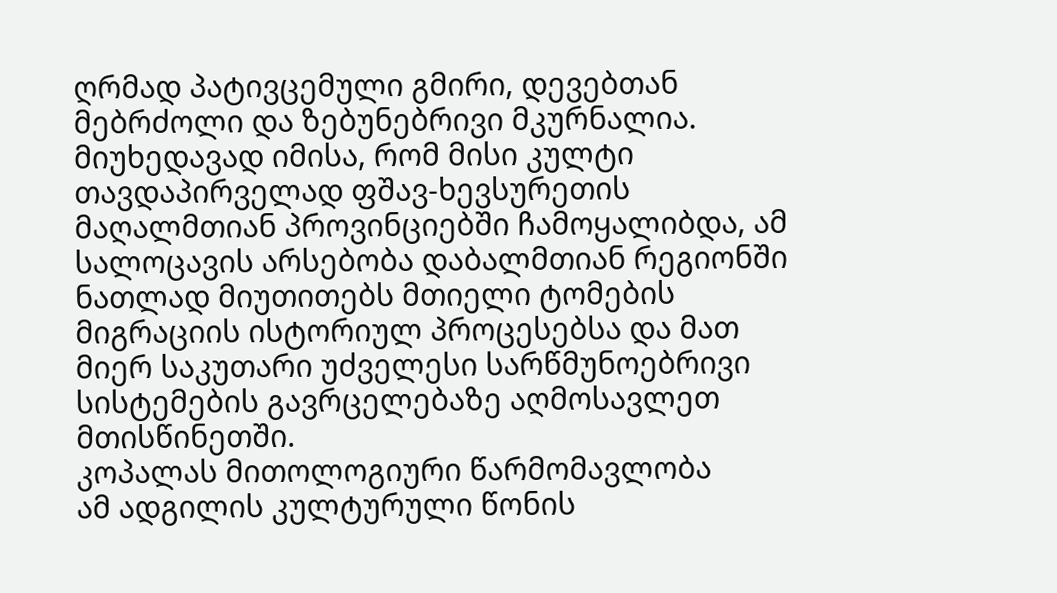ღრმად პატივცემული გმირი, დევებთან მებრძოლი და ზებუნებრივი მკურნალია. მიუხედავად იმისა, რომ მისი კულტი თავდაპირველად ფშავ-ხევსურეთის მაღალმთიან პროვინციებში ჩამოყალიბდა, ამ სალოცავის არსებობა დაბალმთიან რეგიონში ნათლად მიუთითებს მთიელი ტომების მიგრაციის ისტორიულ პროცესებსა და მათ მიერ საკუთარი უძველესი სარწმუნოებრივი სისტემების გავრცელებაზე აღმოსავლეთ მთისწინეთში.
კოპალას მითოლოგიური წარმომავლობა
ამ ადგილის კულტურული წონის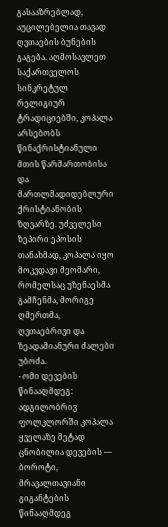გასააზრებლად, აუცილებელია თავად ღვთაების ბუნების გაგება. აღმოსავლეთ საქართველოს სინკრეტულ რელიგიურ ტრადიციებში, კოპალა არსებობს წინაქრისტიანული მთის წარმართობისა და მართლმადიდებლური ქრისტიანობის ზღვარზე. უძველესი ზეპირი ეპოსის თანახმად, კოპალა იყო მოკვდავი მეომარი, რომელსაც უზენაესმა გამჩენმა, მორიგე ღმერთმა, ღვთაებრივი და ზეადამიანური ძალები უბოძა.
- ომი დევების წინააღმდეგ: ადგილობრივ ფოლკლორში კოპალა ყველაზე მეტად ცნობილია დევების — ბოროტი, მრავალთავიანი გიგანტების წინააღმდეგ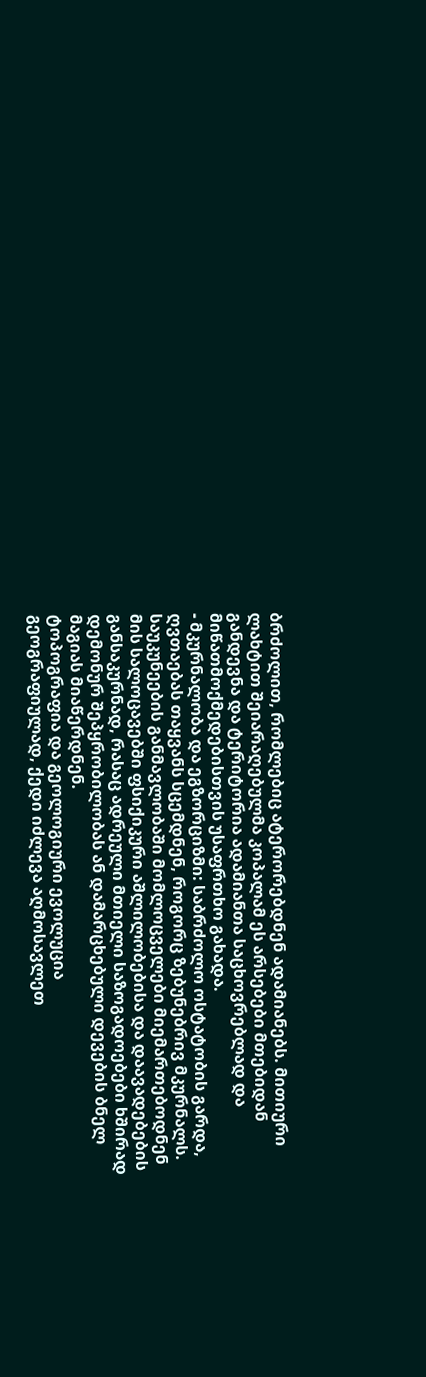ბრძოლით, რომლებიც ატერორებდნენ ადამიანებს. მითიური ლახტით შეიარაღებულმა კოპალამ ეს არსებები მთებიდან განდევნა და ტერიტორია ადამიანთა საცხოვრებლად და მიწათმოქმედებისთვის უსაფრთხო გახადა.
- მკურნალობა და ეგზორციზმი: საბრძოლო ოსტატობის გარდა, ღვთაებას თაყვანს სცემდნენ, როგორც ზებუნებრივ მკურნალს. საუკუნეების განმავლობაში მომლოცველები მიემართებოდნენ მის სალოცავებში ფსიქიკური აშლილობებისა და დაავადებების განსაკურნად, რასაც ადრეული მთიელი საზოგადოებები ხშირად დემონურ შეპყრობილობას ან დამარცხებული დევების ბნელ მაგიას მიაწერდნენ.
ტოპოგრაფია და გეოლოგიური ევოლუცია
გეოგრაფიულად, ქედი იძლევა აღმოსავლეთ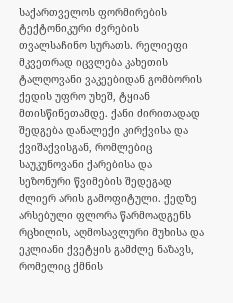საქართველოს ფორმირების ტექტონიკური ძვრების თვალსაჩინო სურათს. რელიეფი მკვეთრად იცვლება კახეთის ტალღოვანი ვაკეებიდან გომბორის ქედის უფრო უხეშ, ტყიან მთისწინეთამდე. ქანი ძირითადად შედგება დანალექი კირქვისა და ქვიშაქვისგან, რომლებიც საუკუნოვანი ქარებისა და სეზონური წვიმების შედეგად ძლიერ არის გამოფიტული. ქედზე არსებული ფლორა წარმოადგენს რცხილის, აღმოსავლური მუხისა და ეკლიანი ქვეტყის გამძლე ნაზავს, რომელიც ქმნის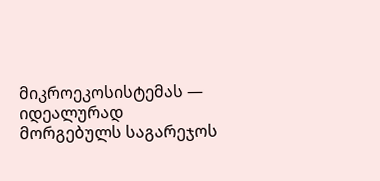მიკროეკოსისტემას — იდეალურად მორგებულს საგარეჯოს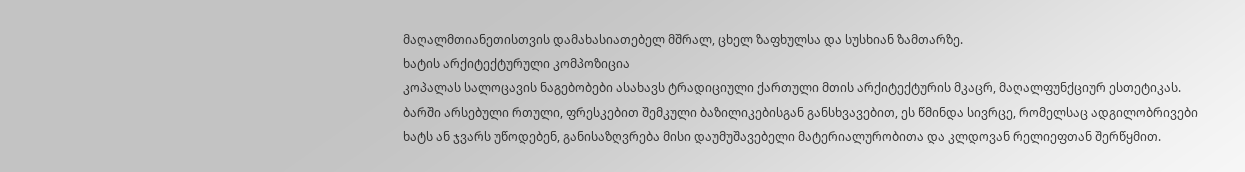მაღალმთიანეთისთვის დამახასიათებელ მშრალ, ცხელ ზაფხულსა და სუსხიან ზამთარზე.
ხატის არქიტექტურული კომპოზიცია
კოპალას სალოცავის ნაგებობები ასახავს ტრადიციული ქართული მთის არქიტექტურის მკაცრ, მაღალფუნქციურ ესთეტიკას. ბარში არსებული რთული, ფრესკებით შემკული ბაზილიკებისგან განსხვავებით, ეს წმინდა სივრცე, რომელსაც ადგილობრივები ხატს ან ჯვარს უწოდებენ, განისაზღვრება მისი დაუმუშავებელი მატერიალურობითა და კლდოვან რელიეფთან შერწყმით.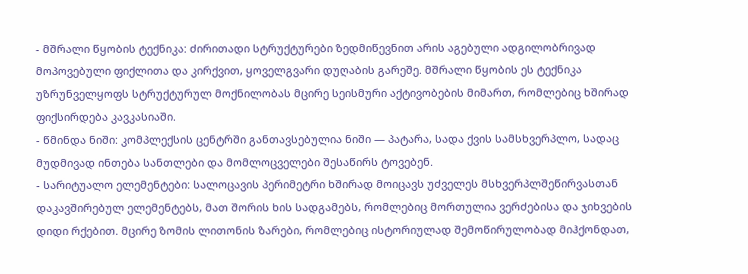- მშრალი წყობის ტექნიკა: ძირითადი სტრუქტურები ზედმიწევნით არის აგებული ადგილობრივად მოპოვებული ფიქლითა და კირქვით, ყოველგვარი დუღაბის გარეშე. მშრალი წყობის ეს ტექნიკა უზრუნველყოფს სტრუქტურულ მოქნილობას მცირე სეისმური აქტივობების მიმართ, რომლებიც ხშირად ფიქსირდება კავკასიაში.
- წმინდა ნიში: კომპლექსის ცენტრში განთავსებულია ნიში — პატარა, სადა ქვის სამსხვერპლო, სადაც მუდმივად ინთება სანთლები და მომლოცველები შესაწირს ტოვებენ.
- სარიტუალო ელემენტები: სალოცავის პერიმეტრი ხშირად მოიცავს უძველეს მსხვერპლშეწირვასთან დაკავშირებულ ელემენტებს, მათ შორის ხის სადგამებს, რომლებიც მორთულია ვერძებისა და ჯიხვების დიდი რქებით. მცირე ზომის ლითონის ზარები, რომლებიც ისტორიულად შემოწირულობად მიჰქონდათ,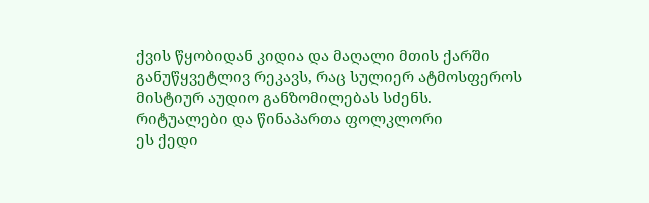ქვის წყობიდან კიდია და მაღალი მთის ქარში განუწყვეტლივ რეკავს, რაც სულიერ ატმოსფეროს მისტიურ აუდიო განზომილებას სძენს.
რიტუალები და წინაპართა ფოლკლორი
ეს ქედი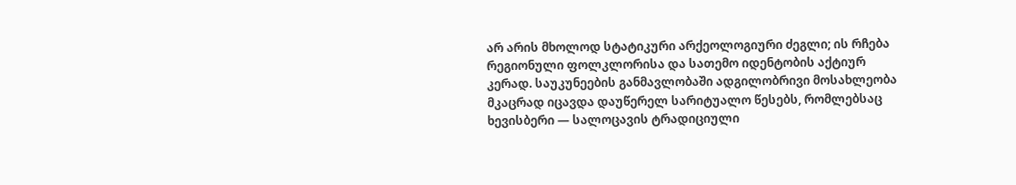არ არის მხოლოდ სტატიკური არქეოლოგიური ძეგლი; ის რჩება რეგიონული ფოლკლორისა და სათემო იდენტობის აქტიურ კერად. საუკუნეების განმავლობაში ადგილობრივი მოსახლეობა მკაცრად იცავდა დაუწერელ სარიტუალო წესებს, რომლებსაც ხევისბერი — სალოცავის ტრადიციული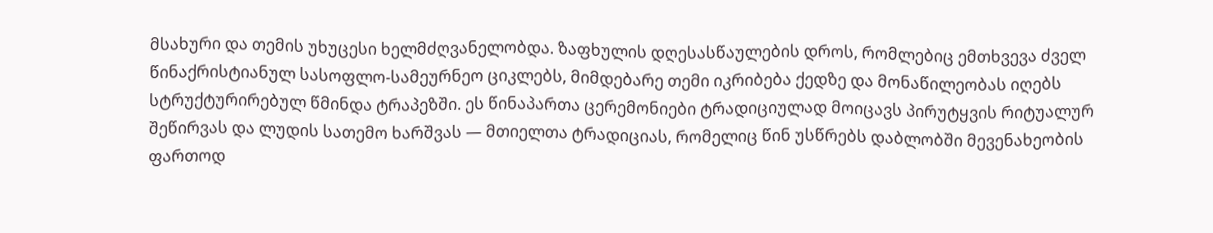მსახური და თემის უხუცესი ხელმძღვანელობდა. ზაფხულის დღესასწაულების დროს, რომლებიც ემთხვევა ძველ წინაქრისტიანულ სასოფლო-სამეურნეო ციკლებს, მიმდებარე თემი იკრიბება ქედზე და მონაწილეობას იღებს სტრუქტურირებულ წმინდა ტრაპეზში. ეს წინაპართა ცერემონიები ტრადიციულად მოიცავს პირუტყვის რიტუალურ შეწირვას და ლუდის სათემო ხარშვას — მთიელთა ტრადიციას, რომელიც წინ უსწრებს დაბლობში მევენახეობის ფართოდ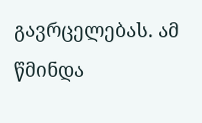გავრცელებას. ამ წმინდა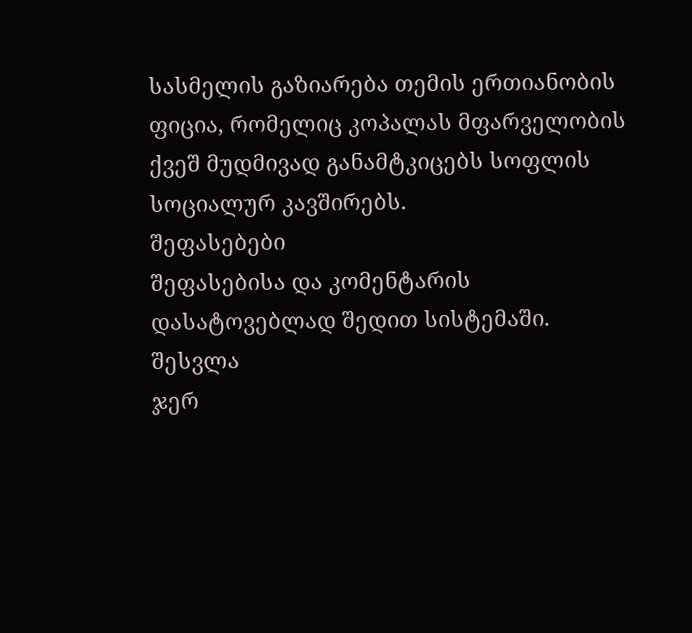სასმელის გაზიარება თემის ერთიანობის ფიცია, რომელიც კოპალას მფარველობის ქვეშ მუდმივად განამტკიცებს სოფლის სოციალურ კავშირებს.
შეფასებები
შეფასებისა და კომენტარის დასატოვებლად შედით სისტემაში. შესვლა
ჯერ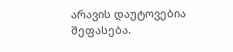არავის დაუტოვებია შეფასება.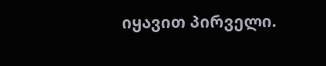იყავით პირველი.